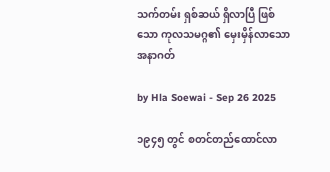သက်တမ်း ရှစ်ဆယ် ရှိလာပြီ ဖြစ်သော ကုလသမဂ္ဂ၏ မှေးမှိန်လာသော အနာဂတ်

by Hla Soewai - Sep 26 2025

၁၉၄၅ တွင် စတင်တည်ထောင်လာ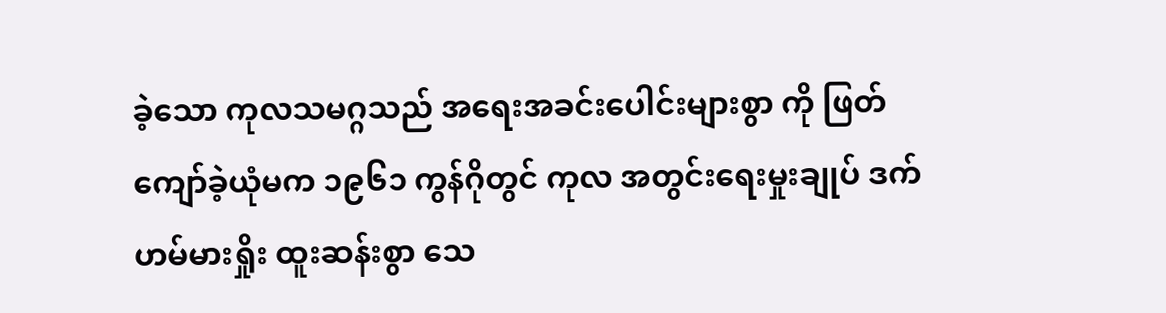ခဲ့သော ကုလသမဂ္ဂသည် အရေးအခင်းပေါင်းများစွာ ကို ဖြတ်ကျော်ခဲ့ယုံမက ၁၉၆၁ ကွန်ဂိုတွင် ကုလ အတွင်းရေးမှုးချုပ် ဒက် ဟမ်မားရှိုး ထူးဆန်းစွာ သေ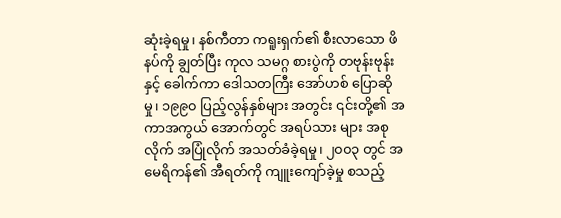ဆုံးခဲ့ရမှု၊ နစ်ကီတာ ကရူးရှက်၏ စီးလာသော ဖိနပ်ကို ချွတ်ပြီး ကုလ သမဂ္ဂ စားပွဲကို တဗုန်းဗုန်း နှင့် ခေါက်ကာ ဒေါသတကြီး အော်ဟစ် ပြောဆိုမှု၊ ၁၉၉၀ ပြည့်လွန်နှစ်များ အတွင်း ၎င်းတို့၏ အကာအကွယ် အောက်တွင် အရပ်သား များ အစုလိုက် အပြုံလိုက် အသတ်ခံခဲ့ရမှု၊ ၂၀၀၃ တွင် အမေရိကန်၏ အီရတ်ကို ကျူးကျော်ခဲ့မှု စသည့်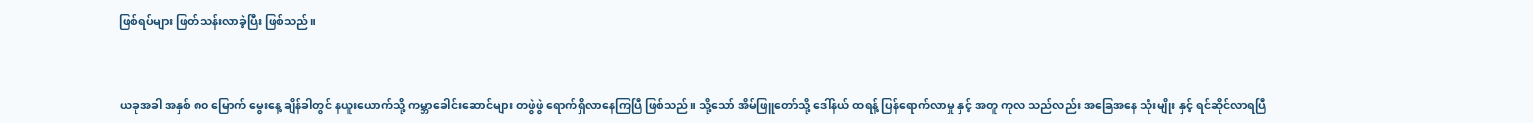ဖြစ်ရပ်များ ဖြတ်သန်းလာခဲ့ပြီး ဖြစ်သည်။



ယခုအခါ အနှစ် ၈၀ မြောက် မွေးနေ့ ချိန်ခါတွင် နယူးယောက်သို့ ကမ္ဘာခေါင်းဆောင်များ တဖွဲဖွဲ ရောက်ရှိလာ‌နေကြပြီ ဖြစ်သည်။ သို့သော် အိမ်ဖြူတော်သို့ ဒေါ်နယ် ထရန့် ပြန်ရောက်လာမှု နှင့် အတူ ကုလ သည်လည်း အခြေအနေ သုံးမျိုး နှင့် ရင်ဆိုင်လာရပြီ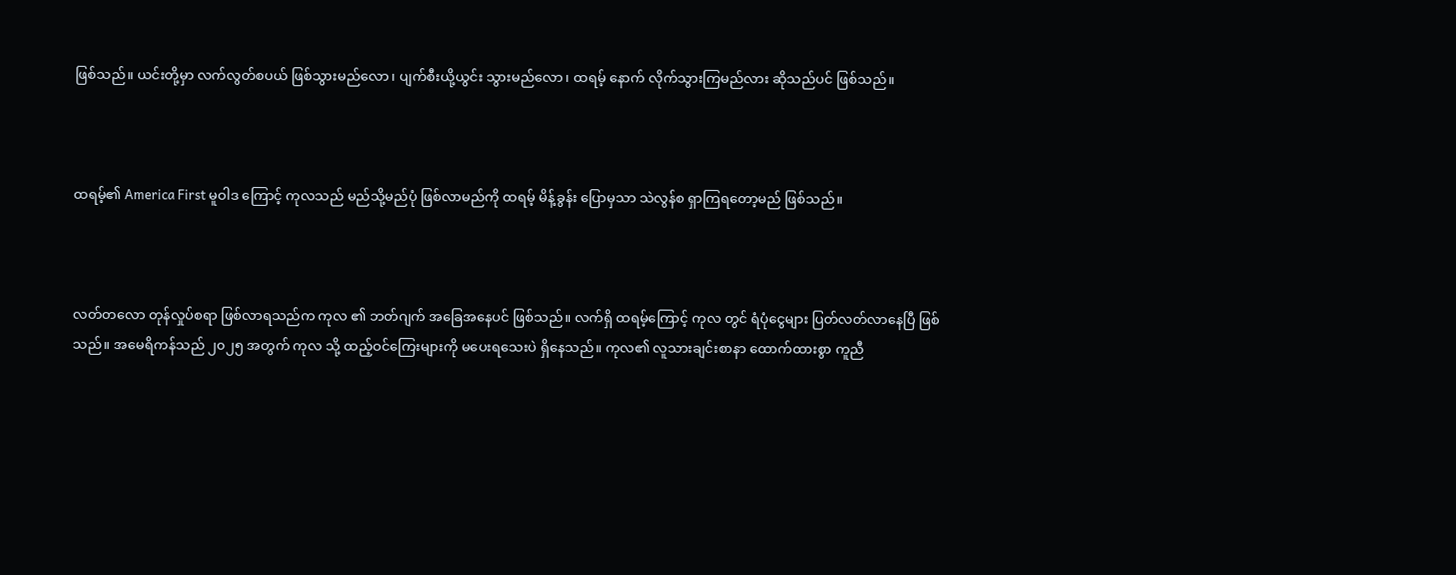ဖြစ်သည်။ ယင်းတို့မှာ လက်လွတ်စပယ် ဖြစ်သွားမည်လော၊ ပျက်စီးယို့ယွင်း သွားမည်လော၊ ထရမ့် နောက် လိုက်သွားကြမည်လား ဆိုသည်ပင် ဖြစ်သည်။



ထရမ့်၏ America First မူဝါဒ ကြောင့် ကုလသည် မည်သို့မည်ပုံ ဖြစ်လာမည်ကို ထရမ့် မိန့်ခွန်း ပြောမှသာ သဲလွန်စ ရှာကြရတော့မည် ဖြစ်သည်။



လတ်တလော တုန်လှုပ်စရာ ဖြစ်လာရသည်က ကုလ ၏ ဘတ်ဂျက် အခြေအနေပင် ဖြစ်သည်။ လက်ရှိ ထရမ့်ကြောင့် ကုလ တွင် ရံပုံငွေများ ပြတ်လတ်လာနေပြီ ဖြစ်သည်။ အမေရိကန်သည် ၂၀၂၅ အတွက် ကုလ သို့ ထည့်ဝင်ကြေးများကို မပေးရသေးပဲ ရှိနေသည်။ ကုလ၏ လူသားချင်းစာနာ ထောက်ထားစွာ ကူညီ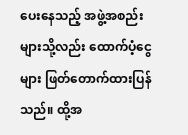ပေးနေသည့် အဖွဲ့အစည်းများသို့လည်း ထောက်ပံ့ငွေများ ဖြတ်တောက်ထားပြန်သည်။ ထို့အ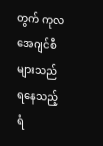တွက် ကုလ အေဂျင်စီများသည် ရနေသည့် ရံ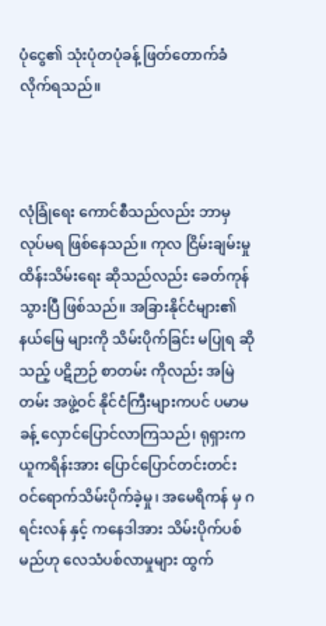ပုံငွေ၏ သုံးပုံတပုံခန့် ဖြတ်တောက်ခံလိုက်ရသည်။



လုံခြုံရေး ကောင်စီသည်လည်း ဘာမှ လုပ်မရ ဖြစ်နေသည်။ ကုလ ငြိမ်းချမ်းမှု ထိန်းသိမ်းရေး ဆိုသည်လည်း ခေတ်ကုန်သွားပြီ ဖြစ်သည်။ အခြားနိုင်ငံများ၏ နယ်မြေ များကို သိမ်းပိုက်ခြင်း မပြုရ ‌ဆိုသည့် ပဋိဉာဉ် စာတမ်း ကိုလည်း အမြဲတမ်း အဖွဲ့ဝင် နိုင်ငံကြီးများကပင် ပမာမခန့် လှောင်ပြောင်လာကြသည်၊ ရုရှားက ယူကရိန်းအား ပြောင်ပြောင်တင်းတင်း ဝင်ရောက်သိမ်းပိုက်ခဲ့မှု၊ အမေရိကန် မှ ဂရင်းလန် နှင့် ကနေဒါအား သိမ်းပိုက်ပစ်မည်ဟု‌ လေသံပစ်လာမှုများ ထွက်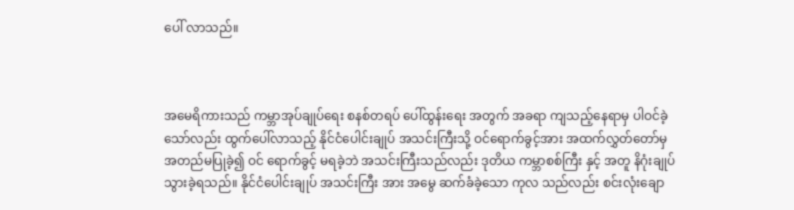ပေါ် လာသည်။



အမေရိကားသည် ကမ္ဘာအုပ်ချုပ်ရေး စနစ်တရပ် ပေါ်ထွန်းရေး အတွက် အခရာ ကျသည့်နေရာမှ ပါဝင်ခဲ့သော်လည်း ထွက်ပေါ်လာသည့် နိုင်ငံပေါင်းချုပ် အသင်းကြီးသို့ ဝင်ရောက်ခွင့်အား အထက်လွှတ်တော်မှ အတည်မပြုခဲ့၍ ဝင်‌ ရောက်ခွင့် မရခဲ့ဘဲ အသင်းကြီးသည်လည်း ဒုတိယ ကမ္ဘာစစ်ကြီး နှင့် အတူ နိဂုံးချုပ်သွားခဲ့ရသည်။ နိုင်ငံပေါင်းချုပ် အသင်းကြီး အား အမွေ ဆက်ခံခဲ့သော ကုလ သည်လည်း စင်းလုံးချော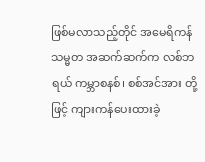ဖြစ်မလာသည့်တိုင် အမေရိကန် သမ္မတ အဆက်ဆက်က လစ်ဘရယ် ကမ္ဘာစနစ်၊ စစ်အင်အား တို့ဖြင့် ကျားကန်ပေးထားခဲ့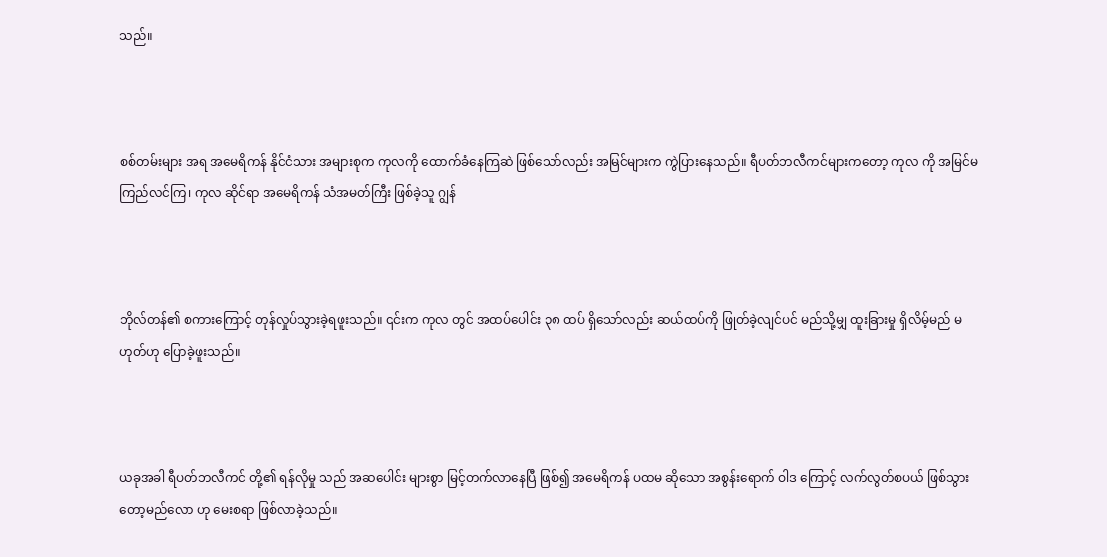သည်။



စစ်တမ်းများ အရ အမေရိကန် နိုင်ငံသား အများစုက ကုလကို ထောက်ခံနေကြဆဲ ဖြစ်သော်လည်း အမြင်များက ကွဲပြားနေသည်။ ရီပတ်ဘလီကင်များကတော့ ကုလ ကို အမြင်မကြည်လင်ကြ၊ ကုလ ‌ဆိုင်ရာ အမေရိကန် သံအမတ်ကြီး ဖြစ်ခဲ့သူ ဂျွန်



ဘိုလ်တန်၏ စကားကြောင့် တုန်လှုပ်သွားခဲ့ရဖူးသည်။ ၎င်းက ကုလ တွင် အထပ်ပေါင်း ၃၈ ထပ် ရှိသော်လည်း ဆယ်ထပ်ကို ဖြုတ်ခဲ့လျင်ပင် မည်သို့မျှ ထူးခြားမှု ရှိလိမ့်မည် မဟုတ်ဟု ပြောခဲ့ဖူးသည်။



ယခုအခါ ရီပတ်ဘလီကင် တို့၏ ရန်လိုမှု သည် အဆပေါင်း များစွာ မြင့်တက်လာနေပြီ ဖြစ်၍ အမေရိကန် ပထမ ဆိုသော အစွန်းရောက် ဝါဒ ကြောင့် လက်လွတ်စပယ် ဖြစ်သွားတော့မည်လော ဟု မေးစရာ ဖြစ်လာခဲ့သည်။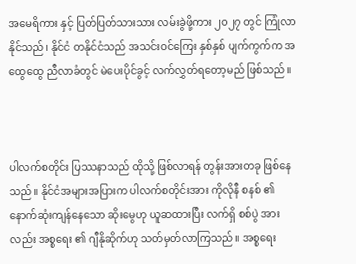အမေရိကား နှင့် ပြတ်ပြတ်သားသား လမ်းခွဲဖို့ကား ၂၀၂၇ တွင် ကြုံလာနိုင်သည်၊ နိုင်ငံ တနိုင်ငံသည် အသင်းဝင်ကြေး နှစ်နှစ် ပျက်ကွက်က အထွေထွေ ညီလာခံတွင် မဲပေးပိုင်ခွင့် လက်လွှတ်ရတော့မည် ဖြစ်သည်။



ပါလက်စတိုင်း ပြဿနာသည် ထိုသို့ ဖြစ်လာရန် တွန်းအားတခု ဖြစ်‌နေသည်။ နိုင်ငံအများအပြားက ပါလက်စတိုင်းအား ကိုလိုနီ စနစ် ၏ နောက်ဆုံးကျန်နေသော ဆိုးမွေဟု ယူဆထားပြီး လက်ရှိ စစ်ပွဲ အားလည်း အစ္စရေး ၏ ဂျီနိုဆိုက်ဟု သတ်မှတ်လာကြသည်။ အစ္စရေး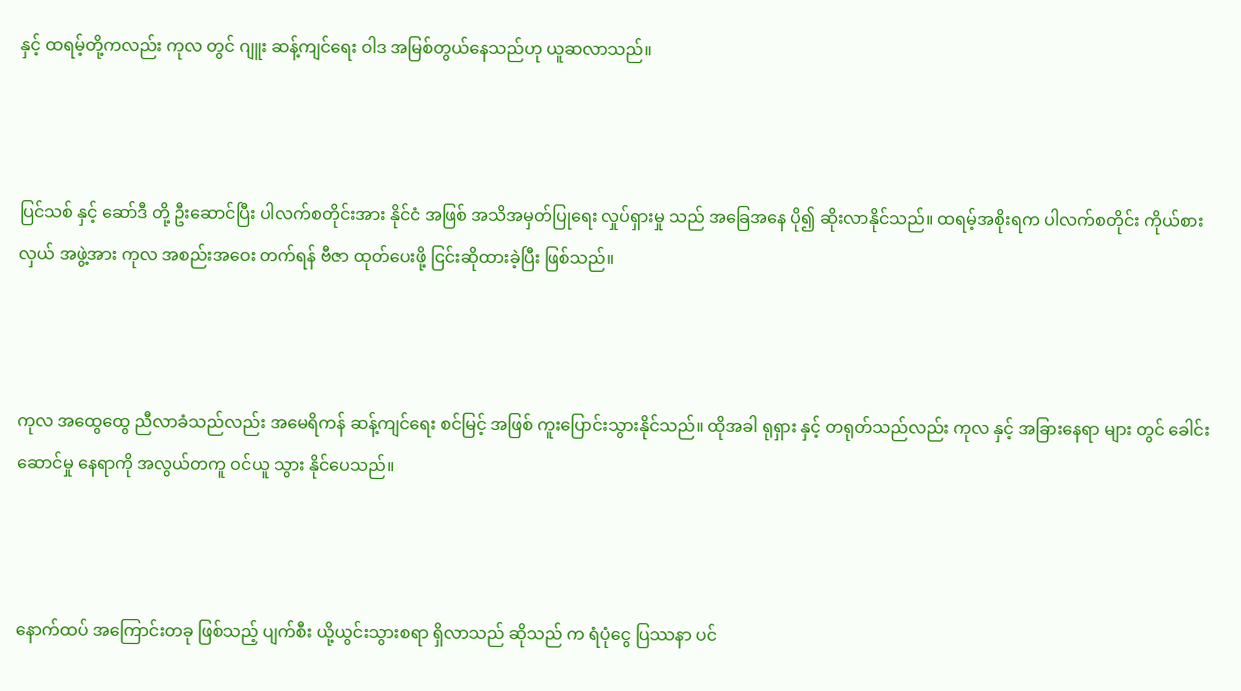နှင့် ထရမ့်တို့ကလည်း ကုလ တွင် ဂျူး ဆန့်ကျင်ရေး ဝါဒ အမြစ်တွယ်နေသည်ဟု ယူဆလာသည်။



ပြင်သစ် နှင့် ဆော်ဒီ တို့ ဦးဆောင်ပြီး ပါလက်စတိုင်းအား နိုင်ငံ အဖြစ် အသိအမှတ်ပြုရေး လှုပ်ရှားမှု သည် အခြေအနေ ပို၍ ဆိုးလာနိုင်သည်။ ထရမ့်အစိုးရက ပါလက်စတိုင်း ကိုယ်စားလှယ် အဖွဲ့အား ကုလ အစည်းအဝေး တက်ရန် ဗီဇာ ထုတ်ပေးဖို့ ငြင်းဆိုထားခဲ့ပြီး ဖြစ်သည်။



ကုလ အထွေထွေ ညီလာခံသည်လည်း အမေရိကန် ဆန့်ကျင်ရေး စင်မြင့် အဖြစ် ကူးပြောင်းသွားနိုင်သည်။ ထိုအခါ ရုရှား နှင့် တရုတ်သည်လည်း ကုလ နှင့် အခြားနေရာ များ တွင် ခေါင်းဆောင်မှု နေရာကို အလွယ်တကူ ဝင်ယူ သွား နိုင်ပေသည်။



နောက်ထပ် အကြောင်းတခု ဖြစ်သည့် ပျက်စီး ယို့ယွင်းသွားစရာ ရှိလာသည် ဆိုသည် က ရံပုံငွေ ပြဿနာ ပင်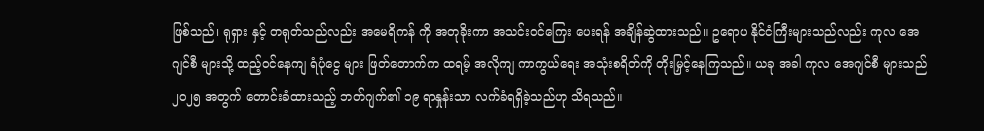ဖြစ်သည်၊ ရုရှား နှင့် တရုတ်သည်လည်း အမေရိကန် ကို အတုခိုးကာ အသင်းဝင်ကြေး ပေးရန် အချိန်ဆွဲထားသည်။ ဥရောပ နိုင်ငံကြီးများသည်လည်း ကုလ အေဂျင်စီ များသို့ ထည့်ဝင်နေကျ ရံပုံငွေ များ ဖြတ်တောက်က ထရမ့် အလိုကျ ကာကွယ်ရေး အသုံးစရိတ်ကို တိုးမြှင့်နေကြသည်။ ယခု အခါ ကုလ အေဂျင်စီ များသည် ၂၀၂၅ အတွက် တောင်းခံထားသည့် ဘတ်ဂျက်၏ ၁၉ ရာနှုန်းသာ လက်ခံရရှိခဲ့သည်ဟု သိရသည်။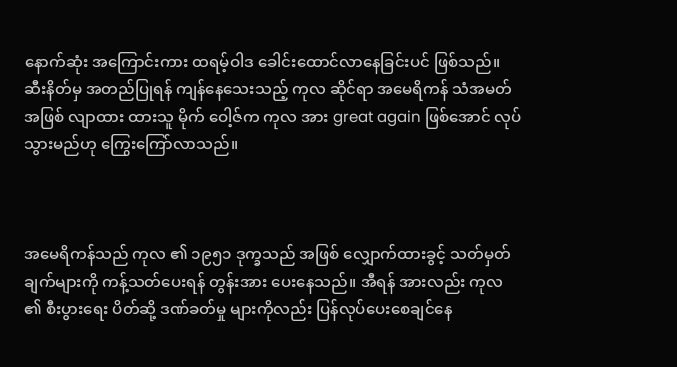နောက်ဆုံး အကြောင်းကား ထရမ့်ဝါဒ ခေါင်းထောင်လာနေခြင်းပင် ဖြစ်သည်။ ဆီးနိတ်မှ အတည်ပြုရန် ကျန်နေသေးသည့် ကုလ ဆိုင်ရာ အမေရိကန် သံအမတ် အဖြစ် လျာထား ထားသူ မိုက် ဝေါ့ဇ်က ကုလ အား great again ဖြစ်အောင် လုပ်သွားမည်ဟု ကြွေးကြော်လာသည်။



အမေရိကန်သည် ကုလ ၏ ၁၉၅၁ ဒုက္ခသည် အဖြစ် လျှောက်ထားခွင့် သတ်မှတ်ချက်များကို ကန့်သတ်ပေးရန် တွန်းအား ‌ပေးနေသည်။ အီရန် အားလည်း ကုလ ၏ စီးပွားရေး ပိတ်ဆို့ ဒဏ်ခတ်မှု များကိုလည်း ပြန်လုပ်ပေးစေချင်နေ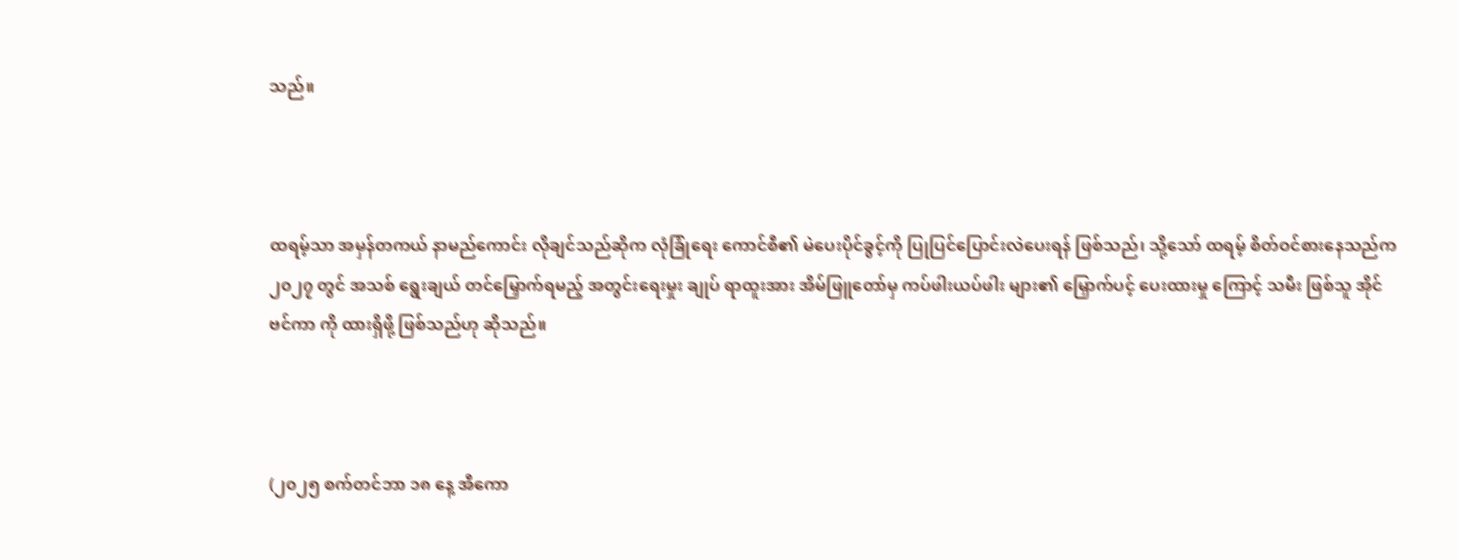သည်။



ထရမ့်သာ အမှန်တကယ် နာမည်ကောင်း လိုချင်သည်ဆိုက လုံခြုံရေး ကောင်စီ၏ မဲပေးပိုင်ခွင့်ကို ပြုပြင်ပြောင်းလဲပေးရန် ဖြစ်သည်၊ သို့သော် ထရမ့် စိတ်ဝင်စားနေသည်က ၂၀၂၇ တွင် အသစ် ရွေးချယ် တင်မြှောက်ရမည့် အတွင်းရေးမှုး ချုပ် ရာထူးအား အိမ်ဖြူတော်မှ ကပ်ဖါးယပ်ဖါး များ၏ မြှောက်ပင့် ပေးထားမှု ကြောင့် သမီး ဖြစ်သူ အိုင်ဗင်ကာ ကို ထားရှိဖို့ ဖြစ်သည်ဟု ‌ဆိုသည်။



(၂၀၂၅ စက်တင်ဘာ ၁၈ နေ့ အီကော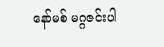နော်မစ် မဂ္ဂဇင်းပါ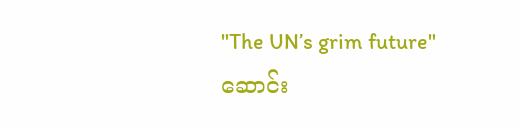"The UN’s grim future" ဆောင်း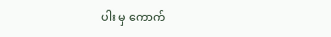ပါး မှ ကောက်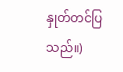နှုတ်တင်ပြသည်။)